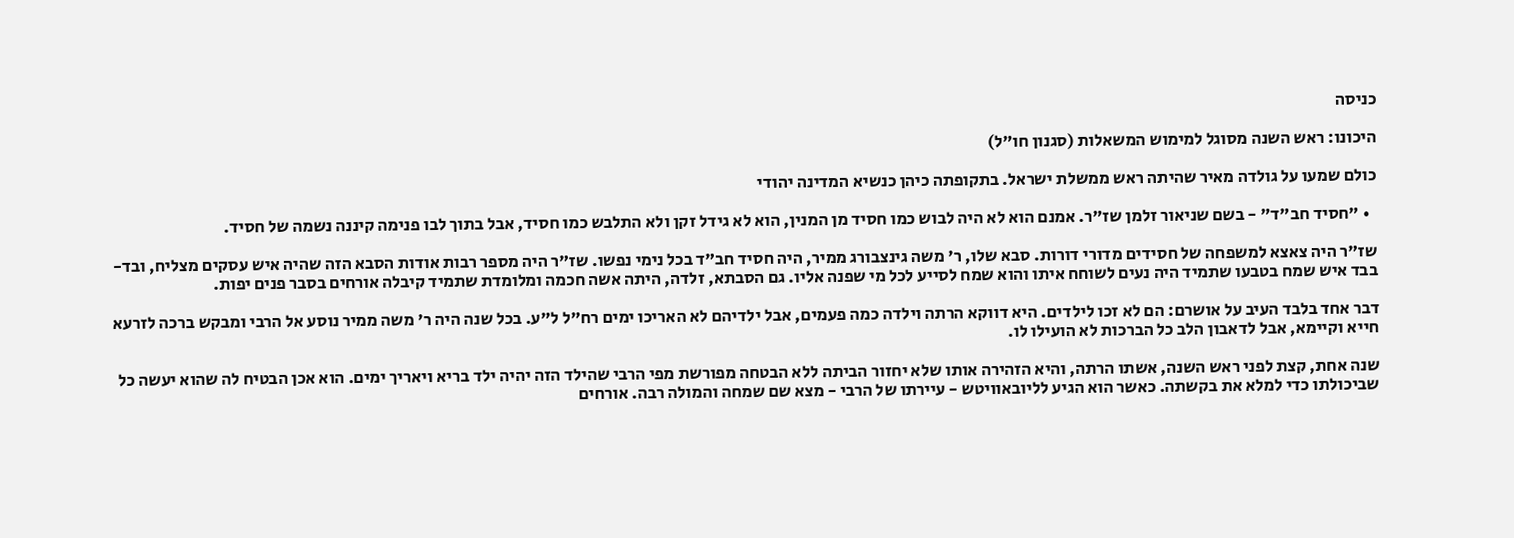כניסה

היכונו: ראש השנה מסוגל למימוש המשאלות (סגנון חו"ל)

כולם שמעו על גולדה מאיר שהיתה ראש ממשלת ישראל. בתקופתה כיהן כנשיא המדינה יהודי

  • "חסיד חב"ד" - בשם שניאור זלמן שז"ר. אמנם הוא לא היה לבוש כמו חסיד מן המנין, הוא לא גידל זקן ולא התלבש כמו חסיד, אבל בתוך לבו פנימה קיננה נשמה של חסיד.

שז"ר היה צאצא למשפחה של חסידים מדורי דורות. סבא שלו, ר' משה גינצבורג ממיר, היה חסיד חב"ד בכל נימי נפשו. שז"ר היה מספר רבות אודות הסבא הזה שהיה איש עסקים מצליח, ובד-בבד איש שמח בטבעו שתמיד היה נעים לשוחח איתו והוא שמח לסייע לכל מי שפנה אליו. גם הסבתא, זלדה, היתה אשה חכמה ומלומדת שתמיד קיבלה אורחים בסבר פנים יפות.

דבר אחד בלבד העיב על אושרם: הם לא זכו לילדים. היא דווקא הרתה וילדה כמה פעמים, אבל ילדיהם לא האריכו ימים רח"ל ל"ע. בכל שנה היה ר' משה ממיר נוסע אל הרבי ומבקש ברכה לזרעא חייא וקיימא, אבל לדאבון הלב כל הברכות לא הועילו לו.

שנה אחת, קצת לפני ראש השנה, אשתו הרתה, והיא הזהירה אותו שלא יחזור הביתה ללא הבטחה מפורשת מפי הרבי שהילד הזה יהיה ילד בריא ויאריך ימים. הוא אכן הבטיח לה שהוא יעשה כל שביכולתו כדי למלא את בקשתה. כאשר הוא הגיע לליובאוויטש - עיירתו של הרבי - מצא שם שמחה והמולה רבה. אורחים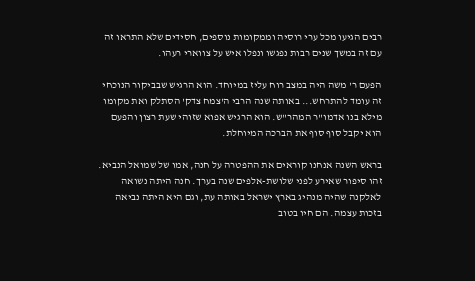רבים הגיעו מכל ערי רוסיה וממקומות נוספים, חסידים שלא התראו זה עם זה במשך שנים רבות נפגשו ונפלו איש על צווארי רעהו.

הפעם ר' משה היה במצב רוח עליז במיוחד. הוא הרגיש שבביקור הנוכחי זה עומד להתרחש... באותה שנה הרבי ה'צמח צדק' הסתלק ואת מקומו מילא בנו אדמו"ר המהר"ש. הוא הרגיש אפוא שזוהי שעת רצון והפעם הוא יקבל סוף סוף את הברכה המיוחלת.

בראש השנה אנחנו קוראים את ההפטרה על חנה, אמו של שמואל הנביא. זהו סיפור שאירע לפני שלושת-אלפים שנה בערך. חנה היתה נשואה לאלקנה שהיה מנהיג בארץ ישראל באותה עת, וגם היא היתה נביאה בזכות עצמה. הם חיו בטוב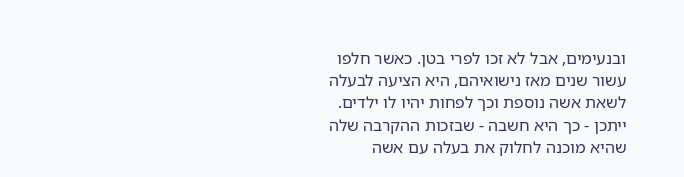ובנעימים, אבל לא זכו לפרי בטן. כאשר חלפו עשור שנים מאז נישואיהם, היא הציעה לבעלה לשאת אשה נוספת וכך לפחות יהיו לו ילדים. ייתכן - כך היא חשבה - שבזכות ההקרבה שלה שהיא מוכנה לחלוק את בעלה עם אשה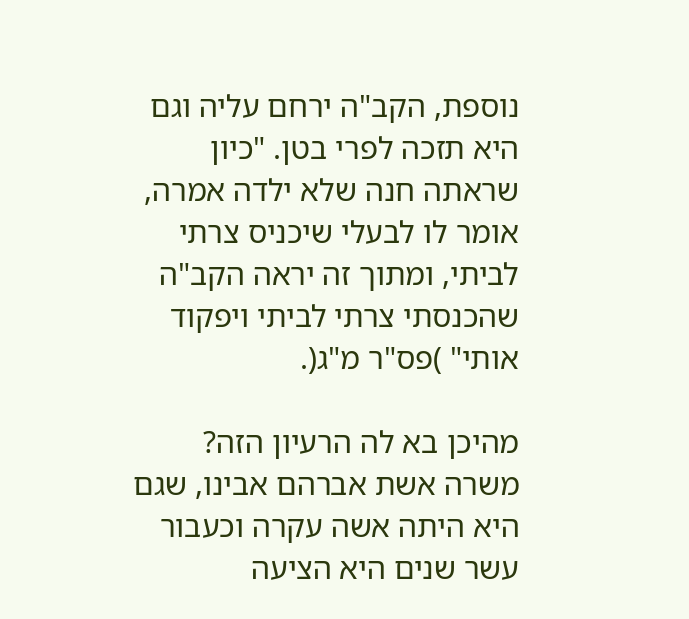נוספת, הקב"ה ירחם עליה וגם היא תזכה לפרי בטן. "כיון שראתה חנה שלא ילדה אמרה, אומר לו לבעלי שיכניס צרתי לביתי, ומתוך זה יראה הקב"ה שהכנסתי צרתי לביתי ויפקוד אותי" )פס"ר מ"ג(.

מהיכן בא לה הרעיון הזה? משרה אשת אברהם אבינו, שגם היא היתה אשה עקרה וכעבור עשר שנים היא הציעה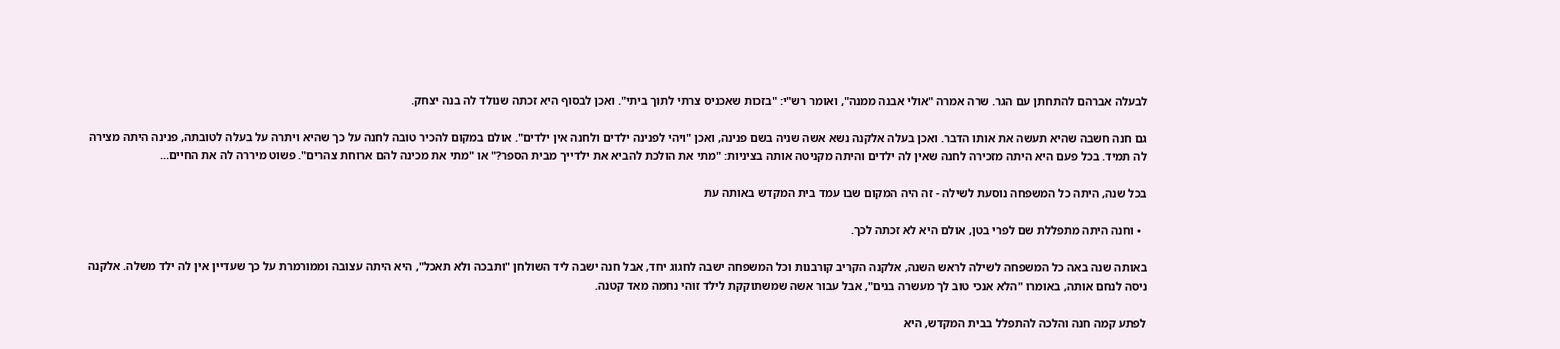לבעלה אברהם להתחתן עם הגר. שרה אמרה "אולי אבנה ממנה", ואומר רש"י: "בזכות שאכניס צרתי לתוך ביתי". ואכן לבסוף היא זכתה שנולד לה בנה יצחק.

גם חנה חשבה שהיא תעשה את אותו הדבר. ואכן בעלה אלקנה נשא אשה שניה בשם פנינה, ואכן "ויהי לפנינה ילדים ולחנה אין ילדים". אולם במקום להכיר טובה לחנה על כך שהיא ויתרה על בעלה לטובתה, פנינה היתה מצירה לה תמיד. בכל פעם היא היתה מזכירה לחנה שאין לה ילדים והיתה מקניטה אותה בציניות: "מתי את הולכת להביא את ילדייך מבית הספר?" או "מתי את מכינה להם ארוחת צהרים". פשוט מיררה לה את החיים...

בכל שנה, היתה כל המשפחה נוסעת לשילה - זה היה המקום שבו עמד בית המקדש באותה עת

  • וחנה היתה מתפללת שם לפרי בטן, אולם היא לא זכתה לכך.

באותה שנה באה כל המשפחה לשילה לראש השנה, אלקנה הקריב קורבנות וכל המשפחה ישבה לחגוג יחד, אבל חנה ישבה ליד השולחן "ותבכה ולא תאכל", היא היתה עצובה וממורמרת על כך שעדיין אין לה ילד משלה. אלקנה ניסה לנחם אותה, באומרו "הלא אנכי טוב לך מעשרה בנים", אבל עבור אשה שמשתוקקת לילד זוהי נחמה מאד קטנה.

לפתע קמה חנה והלכה להתפלל בבית המקדש, היא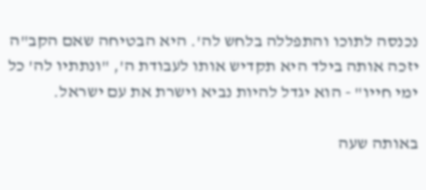נכנסה לתוכו והתפללה בלחש לה'. היא הבטיחה שאם הקב"ה יזכה אותה בילד היא תקדיש אותו לעבודת ה', "ונתתיו לה' כל ימי חייו" - הוא יגדל להיות נביא וישרת את עם ישראל.

באותה שעה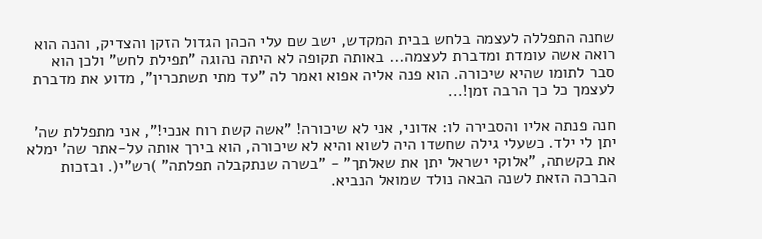שחנה התפללה לעצמה בלחש בבית המקדש, ישב שם עלי הכהן הגדול הזקן והצדיק, והנה הוא רואה אשה עומדת ומדברת לעצמה... באותה תקופה לא היתה נהוגה "תפילת לחש" ולכן הוא סבר לתומו שהיא שיכורה. הוא פנה אליה אפוא ואמר לה "עד מתי תשתכרין", מדוע את מדברת לעצמך כל כך הרבה זמן!...

חנה פנתה אליו והסבירה לו: אדוני, אני לא שיכורה! "אשה קשת רוח אנכי!", אני מתפללת שה' יתן לי ילד. כשעלי גילה שחשדו היה לשוא והיא לא שיכורה, הוא בירך אותה על-אתר שה' ימלא את בקשתה, "אלוקי ישראל יתן את שאלתך" - "בשרה שנתקבלה תפלתה" )רש"י(. ובזכות הברכה הזאת לשנה הבאה נולד שמואל הנביא.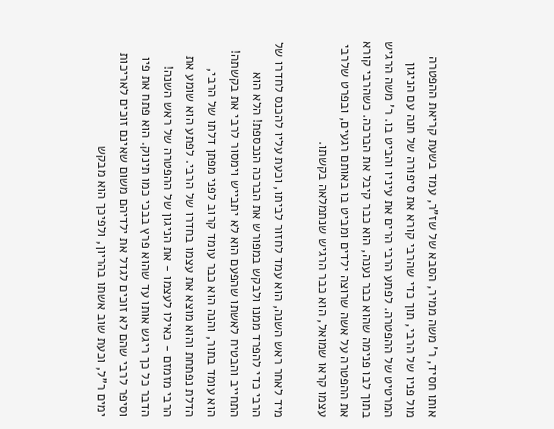אותו חסיד, ר' משה ממיר, הסבא של שז"ר, עמד בשעת קריאת ההפטרה מול פניו של הרבי, תוך כדי שהרבי קורא את סיפורה של חנה עם הניגון המרטיט של ההפטרה. לפתע הרבי הרים את עיניו והביט בו. ר' משה הרגיש בתוך לבו פנימה שהוא כבר נענה, הוא כבר קיבל את הברכה. כשהרבי קורא את ההפטרה על אשה שרוצה ילדים ומביט בו באותם רגעים, ובפרט שלרבי עצמו קראו שמואל, הוא כבר הרגיש שנתמלאה בקשתו.

מיד לאחר ראש השנה, הוא עמד לחזור לביתו, וכעת עליו להכנס לחדרו של הרבי כדי להפרד ממנו ולבקש במפורש את הברכה הנכספת! הלא הוא התחייב והבטיח לאשתו שהפעם הוא לא יתבייש וימסור לרבי את בקשתה! הוא עומד בתור, והנה הוא כבר עומד קרוב לפני מפתן דלתו של הרבי, הדלת נפתחת והוא מוצא את עצמו בחדרו של הרבי. לפתע הוא שומע את הרבי מזמזם - כאילו לעצמו - את הניגון של ההפטרה של ראש השנה! הדבר כל כך ריגש אותו עד שהוא פרץ בבכי כמו תינוק. הוא פתח את פיו וסיפר לרבי שהם לא זוכים לגדל את ילדיהם משום שאינם זוכים לאריכות ימים ר"ל, וכעת שוב אשתו בהריון, ולפיכך הוא מבקש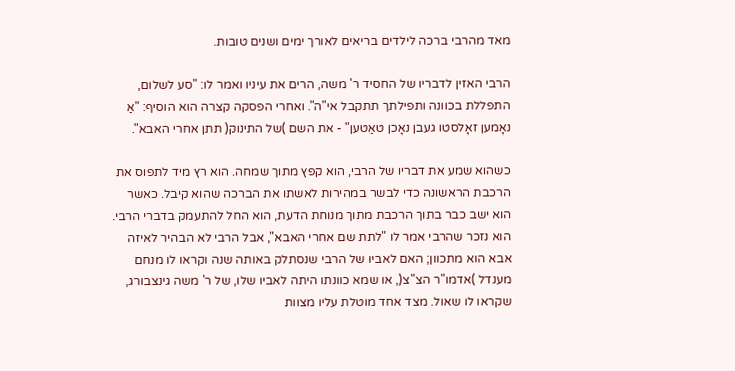מאד מהרבי ברכה לילדים בריאים לאורך ימים ושנים טובות.

הרבי האזין לדבריו של החסיד ר' משה, הרים את עיניו ואמר לו: "סע לשלום, התפללת בכוונה ותפילתך תתקבל אי"ה". ואחרי הפסקה קצרה הוא הוסיף: "אַ נאָמען זאָלסטו געבן נאָכן טאַטען" - את השם )של התינוק( תתן אחרי האבא".

כשהוא שמע את דבריו של הרבי, הוא קפץ מתוך שמחה. הוא רץ מיד לתפוס את הרכבת הראשונה כדי לבשר במהירות לאשתו את הברכה שהוא קיבל. כאשר הוא ישב כבר בתוך הרכבת מתוך מנוחת הדעת, הוא החל להתעמק בדברי הרבי. הוא נזכר שהרבי אמר לו "לתת שם אחרי האבא", אבל הרבי לא הבהיר לאיזה אבא הוא מתכוון; האם לאביו של הרבי שנסתלק באותה שנה וקראו לו מנחם מענדל )אדמו"ר הצ"צ(, או שמא כוונתו היתה לאביו שלו, של ר' משה גינצבורג, שקראו לו שאול. מצד אחד מוטלת עליו מצוות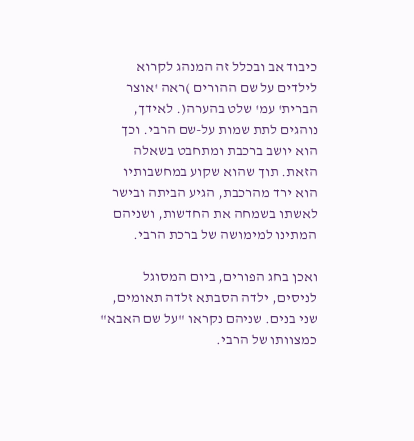כיבוד אב ובכלל זה המנהג לקרוא לילדים על שם ההורים )ראה 'אוצר הברית' עמ' שלט בהערה(. לאידך, נוהגים לתת שמות על-שם הרבי. וכך הוא יושב ברכבת ומתחבט בשאלה הזאת. תוך שהוא שקוע במחשבותיו הוא ירד מהרכבת, הגיע הביתה ובישר לאשתו בשמחה את החדשות, ושניהם המתינו למימושה של ברכת הרבי.

ואכן בחג הפורים, ביום המסוגל לניסים, ילדה הסבתא זלדה תאומים, שני בנים. שניהם נקראו "על שם האבא" כמצוותו של הרבי.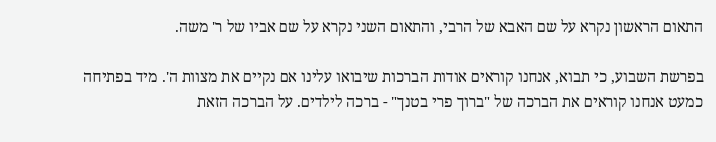התאום הראשון נקרא על שם האבא של הרבי, והתאום השני נקרא על שם אביו של ר' משה.

בפרשת השבוע, כי תבוא, אנחנו קוראים אודות הברכות שיבואו עלינו אם נקיים את מצוות ה'. מיד בפתיחה כמעט אנחנו קוראים את הברכה של "ברוך פרי בטנך" - ברכה לילדים. על הברכה הזאת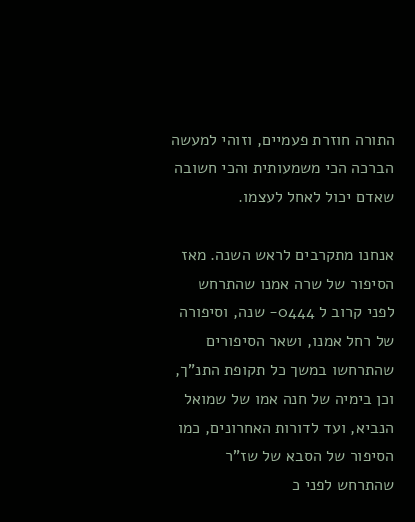התורה חוזרת פעמיים, וזוהי למעשה הברכה הכי משמעותית והכי חשובה שאדם יכול לאחל לעצמו.

אנחנו מתקרבים לראש השנה. מאז הסיפור של שרה אמנו שהתרחש לפני קרוב ל 0444- שנה, וסיפורה של רחל אמנו, ושאר הסיפורים שהתרחשו במשך כל תקופת התנ"ך, וכן בימיה של חנה אמו של שמואל הנביא, ועד לדורות האחרונים, כמו הסיפור של הסבא של שז"ר שהתרחש לפני כ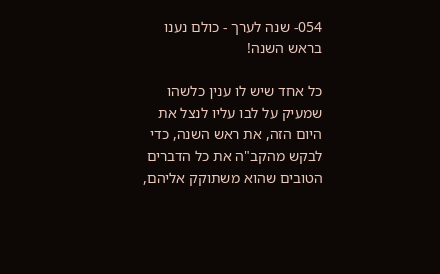054- שנה לערך - כולם נענו בראש השנה!

כל אחד שיש לו ענין כלשהו שמעיק על לבו עליו לנצל את היום הזה, את ראש השנה, כדי לבקש מהקב"ה את כל הדברים הטובים שהוא משתוקק אליהם,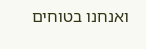ואנחנו בטוחים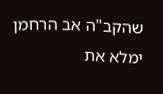שהקב"ה אב הרחמן ימלא את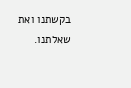בקשתנו ואת שאלתנו.